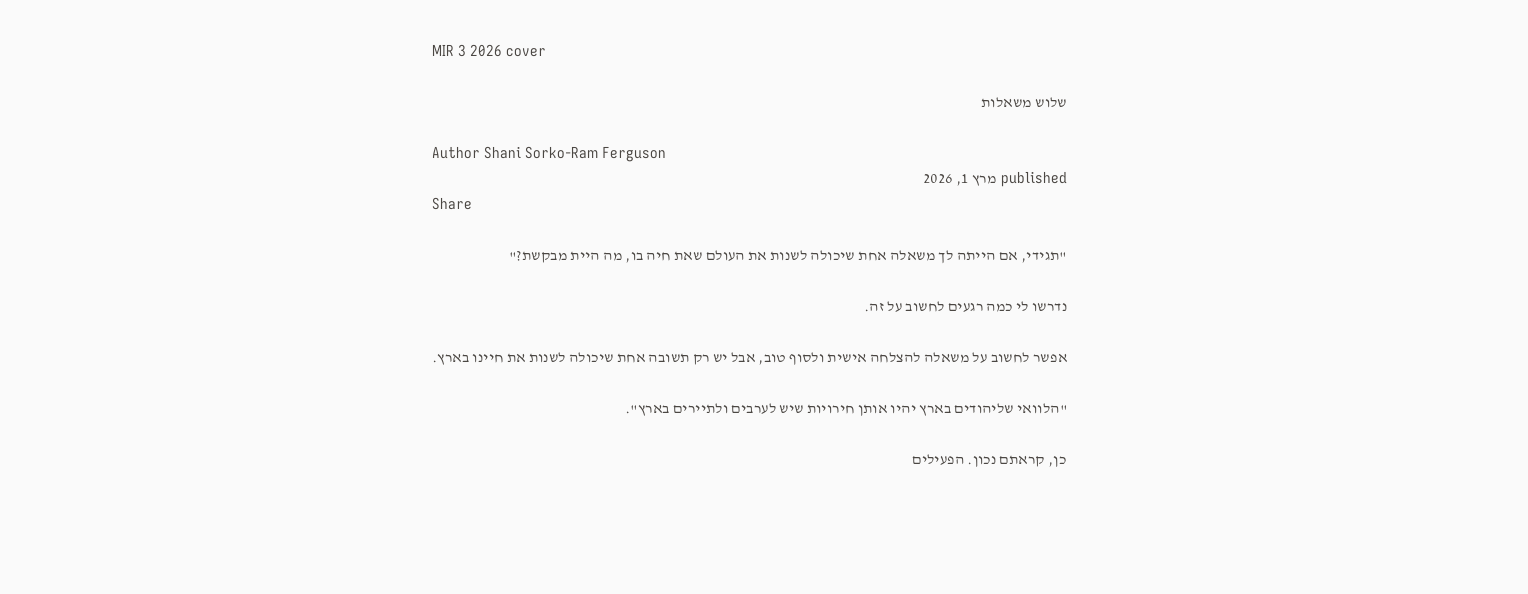MIR 3 2026 cover

שלוש משאלות

Author Shani Sorko-Ram Ferguson
published מרץ 1, 2026
Share

"תגידי, אם הייתה לך משאלה אחת שיכולה לשנות את העולם שאת חיה בו, מה היית מבקשת?"

נדרשו לי כמה רגעים לחשוב על זה.

אפשר לחשוב על משאלה להצלחה אישית ולסוף טוב, אבל יש רק תשובה אחת שיכולה לשנות את חיינו בארץ.

"הלוואי שליהודים בארץ יהיו אותן חירויות שיש לערבים ולתיירים בארץ".

כן, קראתם נכון. הפעילים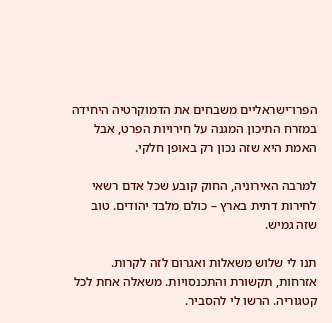הפרו־ישראליים משבחים את הדמוקרטיה היחידה במזרח התיכון המגנה על חירויות הפרט, אבל האמת היא שזה נכון רק באופן חלקי.

למרבה האירוניה, החוק קובע שכל אדם רשאי לחירות דתית בארץ – כולם מלבד יהודים. טוב שזה גמיש.

תנו לי שלוש משאלות ואגרום לזה לקרות. אזרחות, תקשורת והתכנסויות. משאלה אחת לכל קטגוריה. הרשו לי להסביר.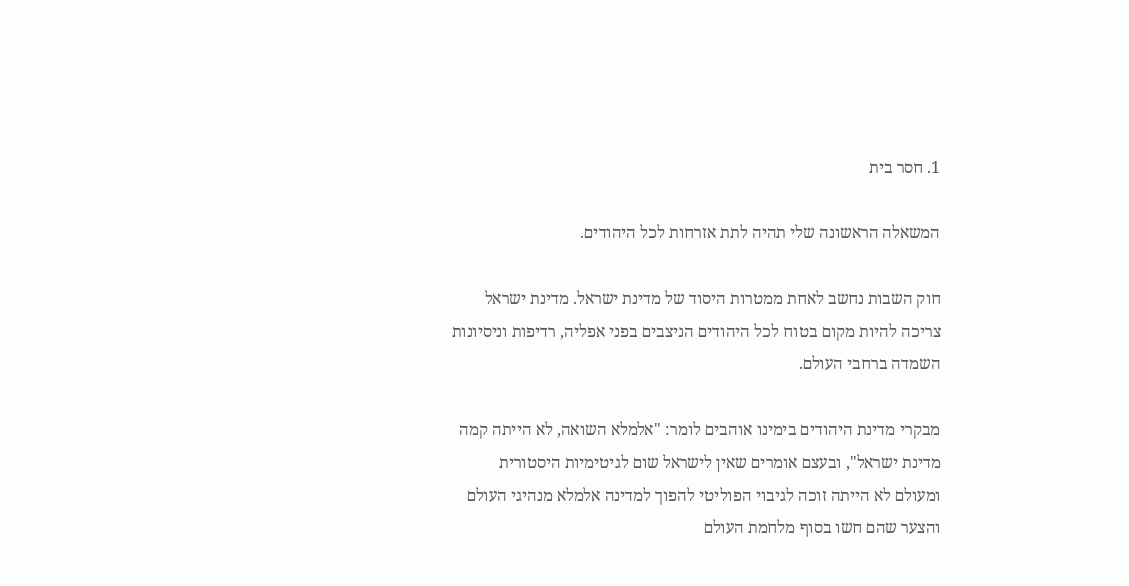1. חסר בית

המשאלה הראשונה שלי תהיה לתת אזרחות לכל היהודים.

חוק השבות נחשב לאחת ממטרות היסוד של מדינת ישראל. מדינת ישראל צריכה להיות מקום בטוח לכל היהודים הניצבים בפני אפליה, רדיפות וניסיונות השמדה ברחבי העולם.

מבקרי מדינת היהודים בימינו אוהבים לומר: "אלמלא השואה, לא הייתה קמה מדינת ישראל", ובעצם אומרים שאין לישראל שום לגיטימיות היסטורית ומעולם לא הייתה זוכה לגיבוי הפוליטי להפוך למדינה אלמלא מנהיגי העולם והצער שהם חשו בסוף מלחמת העולם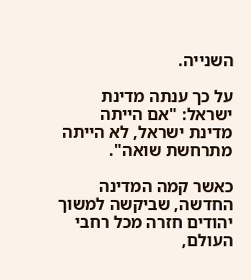השנייה.

על כך ענתה מדינת ישראל: "אם הייתה מדינת ישראל, לא הייתה מתרחשת שואה".

כאשר קמה המדינה החדשה, שביקשה למשוך יהודים חזרה מכל רחבי העולם,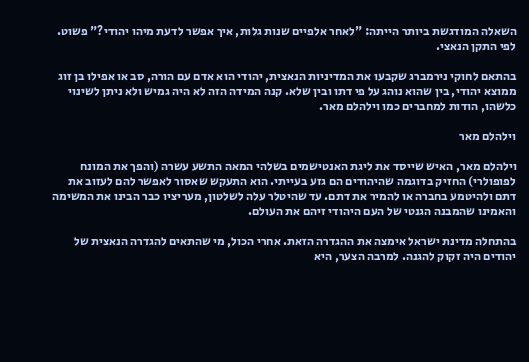השאלה המודגשת ביותר הייתה: "לאחר אלפיים שנות גלות, איך אפשר לדעת מיהו יהודי?" פשוט. לפי התקן הנאצי.

בהתאם לחוקי נירמברג שקבעו את המדיניות הנאצית, יהודי הוא אדם עם הורה, סב או אפילו בן זוג ממוצא יהודי, בין שהוא נוהג על פי דתו ובין שלא. קנה המידה הזה לא היה גמיש ולא ניתן לשינוי כלשהו, הודות למחברים כמו וילהלם מאר.

וילהלם מאר

וילהלם מאר, האיש שייסד את ליגת האנטישמים בשלהי המאה התשע עשרה (והפך את המונח לפופולרי) החזיק בדוגמה שהיהודים הם גזע בעייתי. הוא התעקש שאסור לאפשר להם לעזוב את דתם ולהיטמע בחברה או להמיר את דתם. עד שהיטלר עלה לשלטון, מעריציו כבר הבינו את המשימה והאמינו שהמבנה הגנטי של העם היהודי זיהם את העולם.

בהתחלה מדינת ישראל אימצה את ההגדרה הזאת. אחרי הכול, מי שהתאים להגדרה הנאצית של יהודים היה זקוק להגנה. למרבה הצער, היא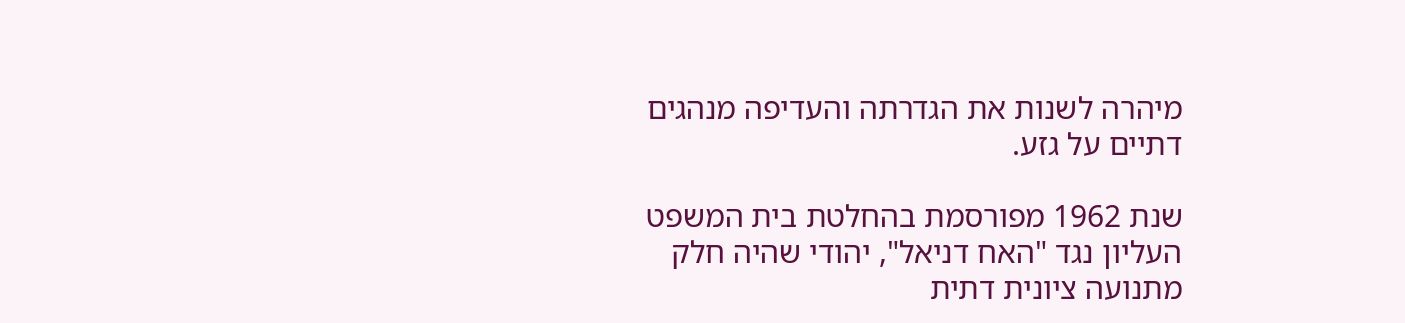מיהרה לשנות את הגדרתה והעדיפה מנהגים דתיים על גזע.

שנת 1962 מפורסמת בהחלטת בית המשפט העליון נגד "האח דניאל", יהודי שהיה חלק מתנועה ציונית דתית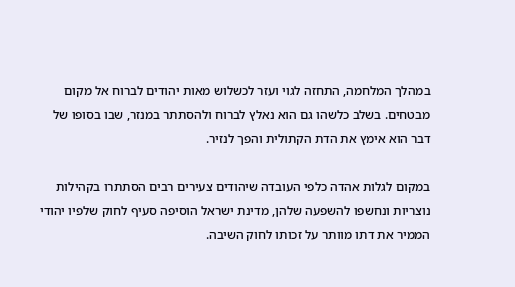במהלך המלחמה, התחזה לגוי ועזר לכשלוש מאות יהודים לברוח אל מקום מבטחים. בשלב כלשהו גם הוא נאלץ לברוח ולהסתתר במנזר, שבו בסופו של דבר הוא אימץ את הדת הקתולית והפך לנזיר.

במקום לגלות אהדה כלפי העובדה שיהודים צעירים רבים הסתתרו בקהילות נוצריות ונחשפו להשפעה שלהן, מדינת ישראל הוסיפה סעיף לחוק שלפיו יהודי הממיר את דתו מוותר על זכותו לחוק השיבה.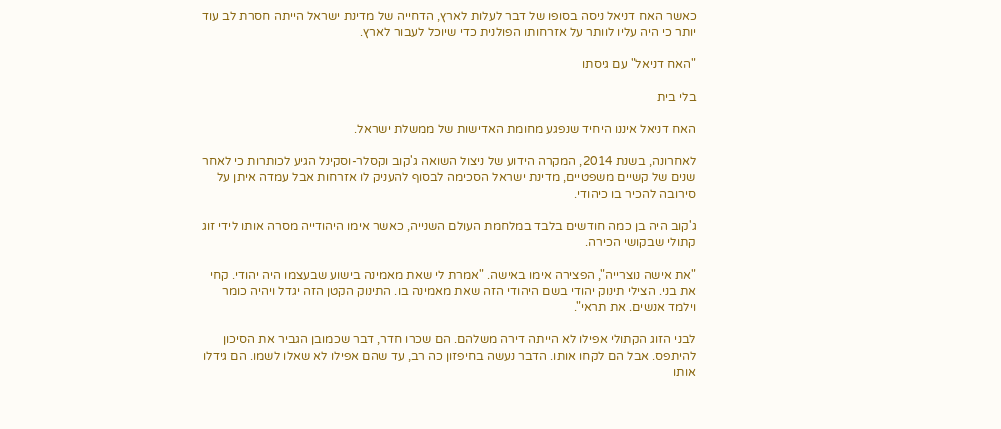כאשר האח דניאל ניסה בסופו של דבר לעלות לארץ, הדחייה של מדינת ישראל הייתה חסרת לב עוד יותר כי היה עליו לוותר על אזרחותו הפולנית כדי שיוכל לעבור לארץ.

"האח דניאל" עם גיסתו

בלי בית

האח דניאל איננו היחיד שנפגע מחומת האדישות של ממשלת ישראל.

לאחרונה, בשנת 2014, המקרה הידוע של ניצול השואה ג'קוב וקסלר-וסקינל הגיע לכותרות כי לאחר שנים של קשיים משפטיים, מדינת ישראל הסכימה לבסוף להעניק לו אזרחות אבל עמדה איתן על סירובה להכיר בו כיהודי.

ג'קוב היה בן כמה חודשים בלבד במלחמת העולם השנייה, כאשר אימו היהודייה מסרה אותו לידי זוג קתולי שבקושי הכירה.

"את אישה נוצרייה", הפצירה אימו באישה. "אמרת לי שאת מאמינה בישוע שבעצמו היה יהודי. קחי את בני. הצילי תינוק יהודי בשם היהודי הזה שאת מאמינה בו. התינוק הקטן הזה יגדל ויהיה כומר וילמד אנשים. את תראי".

לבני הזוג הקתולי אפילו לא הייתה דירה משלהם. הם שכרו חדר, דבר שכמובן הגביר את הסיכון להיתפס. אבל הם לקחו אותו. הדבר נעשה בחיפזון כה רב, עד שהם אפילו לא שאלו לשמו. הם גידלו אותו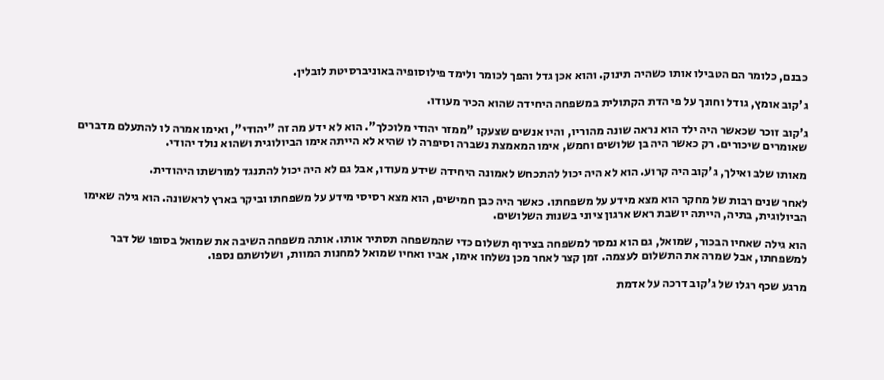כבנם, כלומר הם הטבילו אותו כשהיה תינוק. והוא אכן גדל והפך לכומר ולימד פילוסופיה באוניברסיטת לובלין.

ג'קוב אומץ, גודל וחונך על פי הדת הקתולית במשפחה היחידה שהוא הכיר מעודו.

ג'קוב זוכר שכאשר היה ילד הוא נראה שונה מהוריו, והיו אנשים שצעקו "ממזר יהודי מלוכלך". הוא לא ידע מה זה "יהודי", ואימו אמרה לו להתעלם מדברים שאומרים שיכורים. רק כאשר היה בן שלושים וחמש, אימו המאמצת נשברה וסיפרה לו שהיא לא הייתה אימו הביולוגית ושהוא נולד יהודי.

מאותו שלב ואילך, ג'קוב היה קרוע. הוא לא היה יכול להתכחש לאמונה היחידה שידע מעודו, אבל גם לא היה יכול להתנגד למורשתו היהודית.

לאחר שנים רבות של מחקר הוא מצא מידע על משפחתו. כאשר היה כבן חמישים, הוא מצא רסיסי מידע על משפחתו וביקר בארץ לראשונה. הוא גילה שאימו הביולוגית, בתיה, הייתה יושבת ראש ארגון ציוני בשנות השלושים.

הוא גילה שאחיו הבכור, שמואל, גם הוא נמסר למשפחה בצירוף תשלום כדי שהמשפחה תסתיר אותו. אותה משפחה השיבה את שמואל בסופו של דבר למשפחתו, אבל שמרה את התשלום לעצמה. זמן קצר לאחר מכן נשלחו אימו, אביו ואחיו שמואל למחנות המוות, ושלושתם נספו.

מרגע שכף רגלו של ג'קוב דרכה על אדמת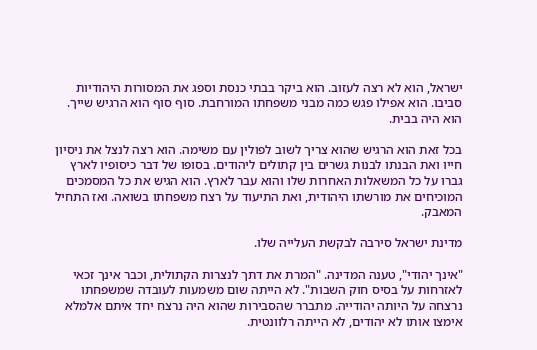ישראל, הוא לא רצה לעזוב. הוא ביקר בבתי כנסת וספג את המסורות היהודיות סביבו. הוא אפילו פגש כמה מבני משפחתו המורחבת. סוף סוף הוא הרגיש שייך. הוא היה בבית.

בכל זאת הוא הרגיש שהוא צריך לשוב לפולין עם משימה. הוא רצה לנצל את ניסיון חייו ואת הבנתו לבנות גשרים בין קתולים ליהודים. בסופו של דבר כיסופיו לארץ גברו על כל המשאלות האחרות שלו והוא עבר לארץ. הוא הגיש את כל המסמכים המוכיחים את מורשתו היהודית, ואת התיעוד על רצח משפחתו בשואה. ואז התחיל המאבק.

מדינת ישראל סירבה לבקשת העלייה שלו.

"אינך יהודי", טענה המדינה. "המרת את דתך לנצרות הקתולית, וכבר אינך זכאי לאזרחות על בסיס חוק השבות". לא הייתה שום משמעות לעובדה שמשפחתו נרצחה על היותה יהודייה. מתברר שהסבירות שהוא היה נרצח יחד איתם אלמלא אימצו אותו לא יהודים, לא הייתה רלוונטית.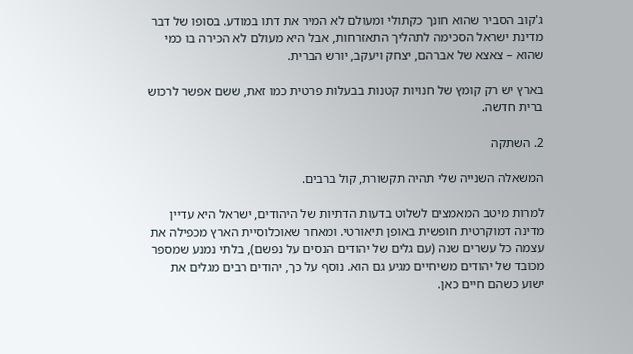ג'קוב הסביר שהוא חונך כקתולי ומעולם לא המיר את דתו במודע. בסופו של דבר מדינת ישראל הסכימה לתהליך התאזרחות, אבל היא מעולם לא הכירה בו כמי שהוא – צאצא של אברהם, יצחק ויעקב, יורש הברית.

בארץ יש רק קומץ של חנויות קטנות בבעלות פרטית כמו זאת, ששם אפשר לרכוש ברית חדשה.

2. השתקה

המשאלה השנייה שלי תהיה תקשורת, קול ברבים.

למרות מיטב המאמצים לשלוט בדעות הדתיות של היהודים, ישראל היא עדיין מדינה דמוקרטית חופשית באופן תיאורטי. ומאחר שאוכלוסיית הארץ מכפילה את עצמה כל עשרים שנה (עם גלים של יהודים הנסים על נפשם), בלתי נמנע שמספר מכובד של יהודים משיחיים מגיע גם הוא. נוסף על כך, יהודים רבים מגלים את ישוע כשהם חיים כאן.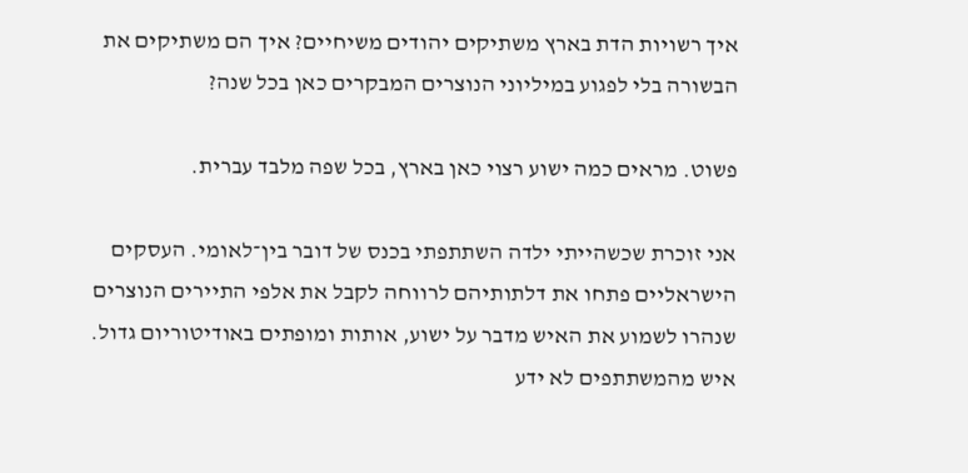איך רשויות הדת בארץ משתיקים יהודים משיחיים? איך הם משתיקים את הבשורה בלי לפגוע במיליוני הנוצרים המבקרים כאן בכל שנה?

פשוט. מראים כמה ישוע רצוי כאן בארץ, בכל שפה מלבד עברית.

אני זוכרת שכשהייתי ילדה השתתפתי בכנס של דובר בין־לאומי. העסקים הישראליים פתחו את דלתותיהם לרווחה לקבל את אלפי התיירים הנוצרים שנהרו לשמוע את האיש מדבר על ישוע, אותות ומופתים באודיטוריום גדול. איש מהמשתתפים לא ידע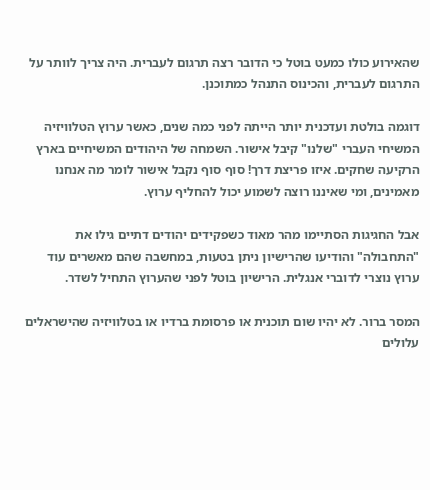שהאירוע כולו כמעט בוטל כי הדובר רצה תרגום לעברית. היה צריך לוותר על התרגום לעברית, והכינוס התנהל כמתוכנן.

דוגמה בולטת ועדכנית יותר הייתה לפני כמה שנים, כאשר ערוץ הטלוויזיה המשיחי העברי "שלנו" קיבל אישור. השמחה של היהודים המשיחיים בארץ הרקיעה שחקים. איזו פריצת דרך! סוף סוף נקבל אישור לומר מה אנחנו מאמינים, ומי שאיננו רוצה לשמוע יכול להחליף ערוץ.

אבל החגיגות הסתיימו מהר מאוד כשפקידים יהודים דתיים גילו את "התחבולה" והודיעו שהרישיון ניתן בטעות, במחשבה שהם מאשרים עוד ערוץ נוצרי לדוברי אנגלית. הרישיון בוטל לפני שהערוץ התחיל לשדר.

המסר ברור. לא יהיו שום תוכנית או פרסומת ברדיו או בטלוויזיה שהישראלים עלולים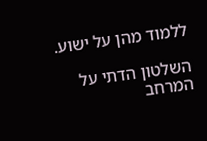ללמוד מהן על ישוע.

השלטון הדתי על המרחב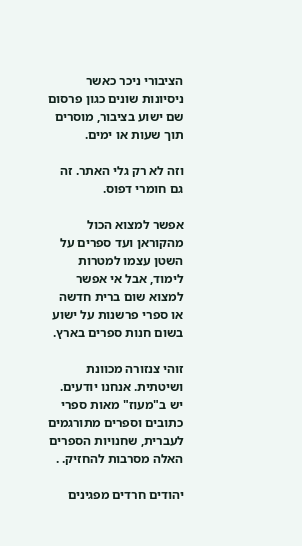הציבורי ניכר כאשר ניסיונות שונים כגון פרסום שם ישוע בציבור, מוסרים תוך שעות או ימים.

וזה לא רק גלי האתר. זה גם חומרי דפוס.

אפשר למצוא הכול מהקוראן ועד ספרים על השטן עצמו למטרות לימוד, אבל אי אפשר למצוא שום ברית חדשה או ספרי פרשנות על ישוע בשום חנות ספרים בארץ.

זוהי צנזורה מכוונת ושיטתית. אנחנו יודעים. יש ב"מעוז" מאות ספרי כתובים וספרים מתורגמים לעברית, שחנויות הספרים האלה מסרבות להחזיק. .

יהודים חרדים מפגינים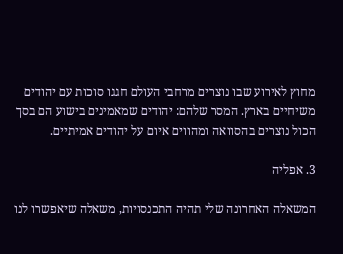מחוץ לאירוע שבו נוצרים מרחבי העולם חגגו סוכות עם יהודים משיחיים בארץ. המסר שלהם: יהודים שמאמינים בישוע הם בסך הכול נוצרים בהסוואה ומהווים איום על יהודים אמיתיים.

3. אפליה

המשאלה האחרונה שלי תהיה התכנסויות, משאלה שיאפשרו לנו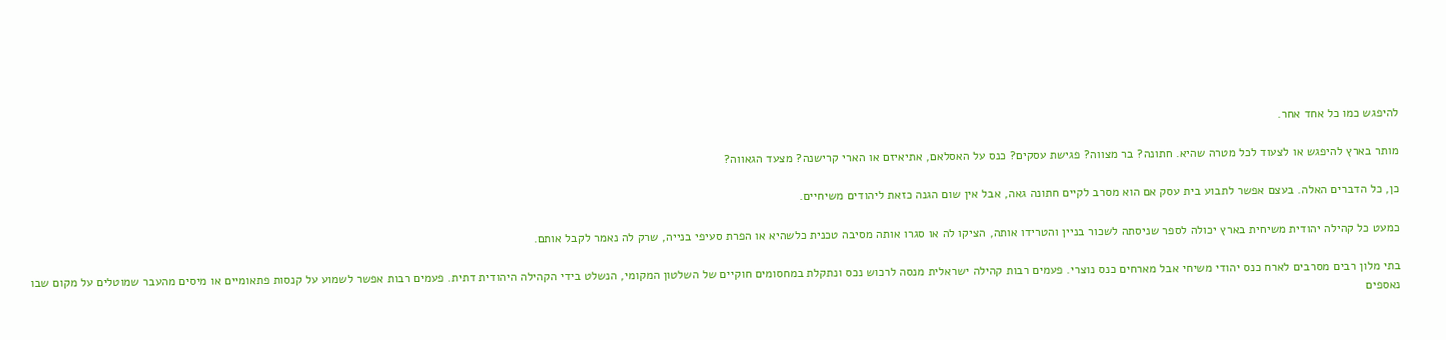להיפגש כמו כל אחד אחר.

מותר בארץ להיפגש או לצעוד לכל מטרה שהיא. חתונה? בר מצווה? פגישת עסקים? כנס על האסלאם, אתיאיזם או הארי קרישנה? מצעד הגאווה?

כן, כל הדברים האלה. בעצם אפשר לתבוע בית עסק אם הוא מסרב לקיים חתונה גאה, אבל אין שום הגנה כזאת ליהודים משיחיים.

כמעט כל קהילה יהודית משיחית בארץ יכולה לספר שניסתה לשכור בניין והטרידו אותה, הציקו לה או סגרו אותה מסיבה טכנית כלשהיא או הפרת סעיפי בנייה, שרק לה נאמר לקבל אותם.

בתי מלון רבים מסרבים לארח כנס יהודי משיחי אבל מארחים כנס נוצרי. פעמים רבות קהילה ישראלית מנסה לרכוש נכס ונתקלת במחסומים חוקיים של השלטון המקומי, הנשלט בידי הקהילה היהודית דתית. פעמים רבות אפשר לשמוע על קנסות פתאומיים או מיסים מהעבר שמוטלים על מקום שבו נאספים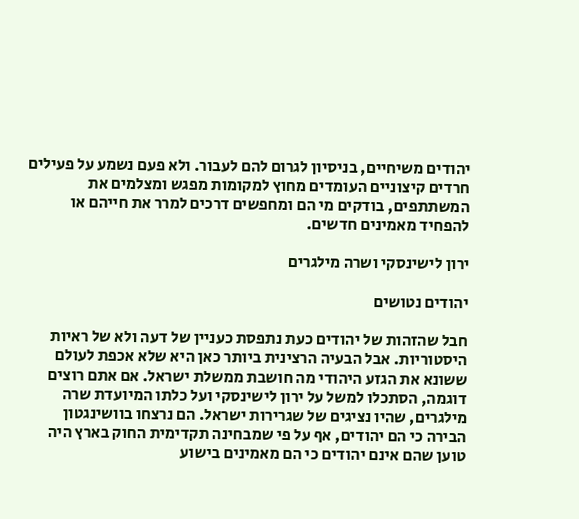יהודים משיחיים, בניסיון לגרום להם לעבור. ולא פעם נשמע על פעילים חרדים קיצוניים העומדים מחוץ למקומות מפגש ומצלמים את המשתתפים, בודקים מי הם ומחפשים דרכים למרר את חייהם או להפחיד מאמינים חדשים.

ירון לישינסקי ושרה מילגרים

יהודים נטושים

חבל שהזהות של יהודים כעת נתפסת כעניין של דעה ולא של ראיות היסטוריות. אבל הבעיה הרצינית ביותר כאן היא שלא אכפת לעולם ששונא את הגזע היהודי מה חושבת ממשלת ישראל. אם אתם רוצים דוגמה, הסתכלו למשל על ירון לישינסקי ועל כלתו המיועדת שרה מילגרים, שהיו נציגים של שגרירות ישראל. הם נרצחו בוושינגטון הבירה כי הם יהודים, אף על פי שמבחינה תקדימית החוק בארץ היה טוען שהם אינם יהודים כי הם מאמינים בישוע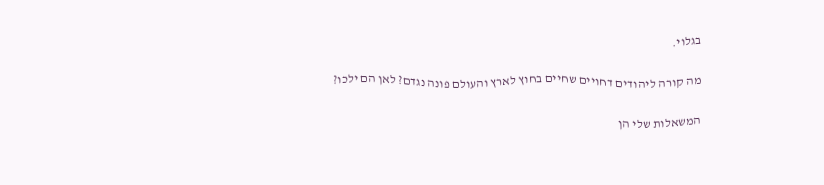בגלוי.

מה קורה ליהודים דחויים שחיים בחוץ לארץ והעולם פונה נגדם? לאן הם ילכו?

המשאלות שלי הן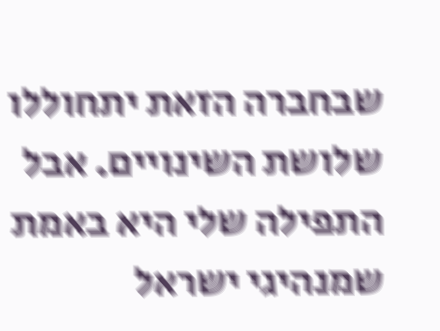שבחברה הזאת יתחוללו שלושת השינויים. אבל התפילה שלי היא באמת שמנהיגי ישראל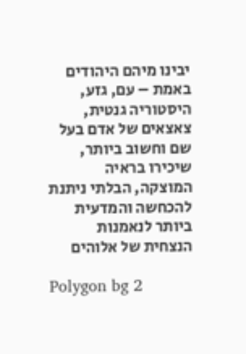יבינו מיהם היהודים באמת – עם, גזע, היסטוריה גנטית, צאצאים של אדם בעל שם וחשוב ביותר, שיכירו בראיה המוצקה, הבלתי ניתנת להכחשה והמדעית ביותר לנאמנות הנצחית של אלוהים

Polygon bg 2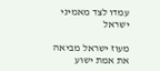עמדו לצד מאמיני ישראל

מעוז ישראל מביאה את אמת ישוע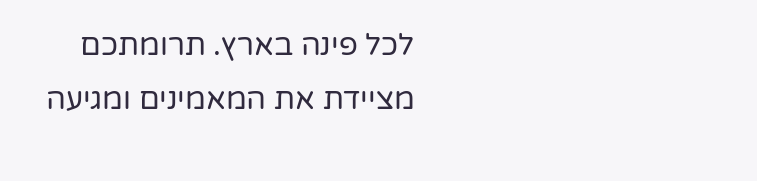לכל פינה בארץ. תרומתכם מציידת את המאמינים ומגיעה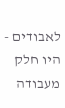לאבודים - היו חלק מעבודה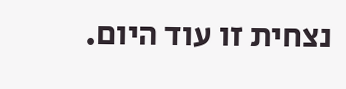נצחית זו עוד היום.